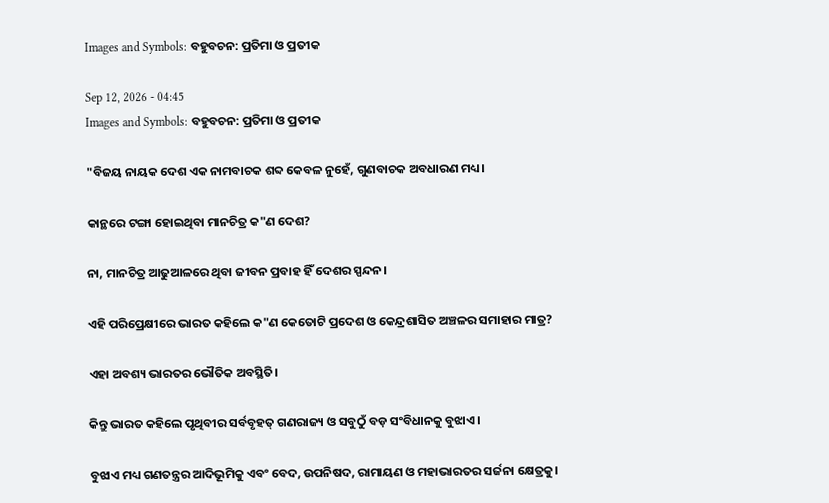Images and Symbols: ବହୁବଚନ: ପ୍ରତିମା ଓ ପ୍ରତୀକ

Sep 12, 2026 - 04:45
Images and Symbols: ବହୁବଚନ: ପ୍ରତିମା ଓ ପ୍ରତୀକ

"ବିଜୟ ନାୟକ ଦେଶ ଏକ ନାମବାଚକ ଶବ୍ଦ କେବଳ ନୁହେଁ, ଗୁଣବାଚକ ଅବଧାରଣ ମଧ୍ୟ।

କାନ୍ଥରେ ଟଙ୍ଗା ହୋଇଥିବା ମାନଚିତ୍ର କ"ଣ ଦେଶ?

ନା, ମାନଚିତ୍ର ଆଢୁଆଳରେ ଥିବା ଜୀବନ ପ୍ରବାହ ହିଁ ଦେଶର ସ୍ପନ୍ଦନ।

ଏହି ପରିପ୍ରେକ୍ଷୀରେ ଭାରତ କହିଲେ କ"ଣ କେତୋଟି ପ୍ରଦେଶ ଓ କେନ୍ଦ୍ରଶାସିତ ଅଞ୍ଚଳର ସମାହାର ମାତ୍ର?

ଏହା ଅବଶ୍ୟ ଭାରତର ଭୌତିକ ଅବସ୍ଥିତି।

କିନ୍ତୁ ଭାରତ କହିଲେ ପୃଥିବୀର ସର୍ବବୃହତ୍ ଗଣରାଜ୍ୟ ଓ ସବୁଠୁଁ ବଡ଼ ସଂବିଧାନକୁ ବୁଝାଏ।

ବୁଝାଏ ମଧ୍ୟ ଗଣତନ୍ତ୍ରର ଆଦିଭୂମିକୁ ଏବଂ ବେଦ, ଉପନିଷଦ, ରାମାୟଣ ଓ ମହାଭାରତର ସର୍ଜନା କ୍ଷେତ୍ରକୁ।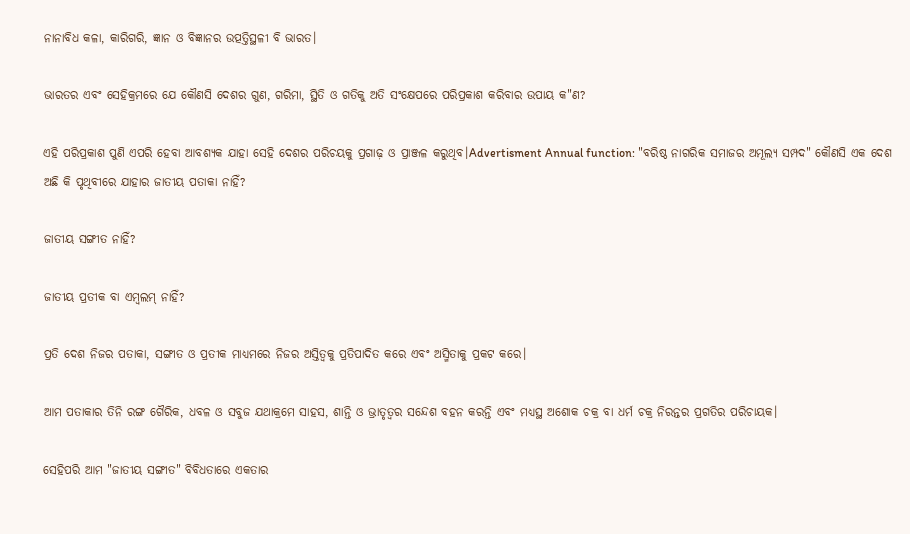ନାନାବିଧ କଳା, କାରିଗରି, ଜ୍ଞାନ ଓ ବିଜ୍ଞାନର ଉତ୍ପତ୍ତିସ୍ଥଳୀ ବି ଭାରତ।

ଭାରତର ଏବଂ ସେହିକ୍ରମରେ ଯେ କୌଣସି ଦେଶର ଗୁଣ, ଗରିମା, ସ୍ଥିତି ଓ ଗତିକୁ ଅତି ସଂକ୍ଷେପରେ ପରିପ୍ରକାଶ କରିବାର ଉପାୟ କ"ଣ?

ଏହି ପରିପ୍ରକାଶ ପୁଣି ଏପରି ହେବା ଆବଶ୍ୟକ ଯାହା ସେହି ଦେଶର ପରିଚୟକୁ ପ୍ରଗାଢ଼ ଓ ପ୍ରାଞ୍ଜଳ କରୁଥିବ।Advertisment Annual function: "ବରିଷ୍ଠ ନାଗରିକ ସମାଜର ଅମୂଲ୍ୟ ସମ୍ପଦ" କୌଣସି ଏକ ଦେଶ ଅଛି କି ପୃଥିବୀରେ ଯାହାର ଜାତୀୟ ପତାକା ନାହିଁ?

ଜାତୀୟ ସଙ୍ଗୀତ ନାହିଁ?

ଜାତୀୟ ପ୍ରତୀକ ବା ଏମ୍ବଲମ୍ ନାହିଁ?

ପ୍ରତି ଦେଶ ନିଜର ପତାକା, ସଙ୍ଗୀତ ଓ ପ୍ରତୀକ ମାଧ୍ୟମରେ ନିଜର ଅସ୍ତିତ୍ବକୁ ପ୍ରତିପାଦିତ କରେ ଏବଂ ଅସ୍ମିତାକୁ ପ୍ରକଟ କରେ।

ଆମ ପତାକାର ତିନି ରଙ୍ଗ ଗୈରିକ, ଧବଳ ଓ ସବୁଜ ଯଥାକ୍ରମେ ସାହସ, ଶାନ୍ତି ଓ ଭ୍ରାତୃତ୍ବର ସନ୍ଦେଶ ବହନ କରନ୍ତି ଏବଂ ମଧ୍ୟସ୍ଥ ଅଶୋକ ଚକ୍ର ବା ଧର୍ମ ଚକ୍ର ନିରନ୍ତର ପ୍ରଗତିର ପରିଚାୟକ।

ସେହିପରି ଆମ "ଜାତୀୟ ସଙ୍ଗୀତ" ବିବିଧତାରେ ଏକତାର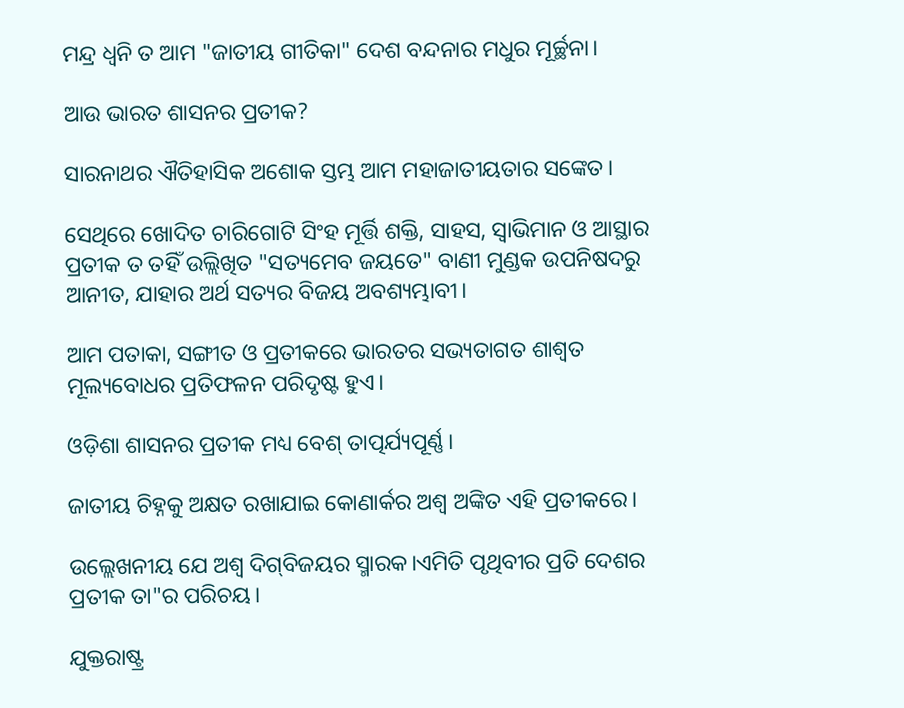ମନ୍ଦ୍ର ଧ୍ୱନି ତ ଆମ "ଜାତୀୟ ଗୀତିକା" ଦେଶ ବନ୍ଦନାର ମଧୁର ମୂର୍ଚ୍ଛନା।

ଆଉ ଭାରତ ଶାସନର ପ୍ରତୀକ?

ସାରନାଥର ଐତିହାସିକ ଅଶୋକ ସ୍ତମ୍ଭ ଆମ ମହାଜାତୀୟତାର ସଙ୍କେତ।

ସେଥିରେ ଖୋଦିତ ଚାରିଗୋଟି ସିଂହ ମୂର୍ତ୍ତି ଶକ୍ତି, ସାହସ, ସ୍ବାଭିମାନ ଓ ଆସ୍ଥାର ପ୍ରତୀକ ତ ତହିଁ ଉଲ୍ଲିଖିତ "ସତ୍ୟମେବ ଜୟତେ" ବାଣୀ ମୁଣ୍ଡକ ଉପନିଷଦରୁ ଆନୀତ, ଯାହାର ଅର୍ଥ ସତ୍ୟର ବିଜୟ ଅବଶ୍ୟମ୍ଭାବୀ।

ଆମ ପତାକା, ସଙ୍ଗୀତ ଓ ପ୍ରତୀକରେ ଭାରତର ସଭ୍ୟତାଗତ ଶାଶ୍ବତ ମୂଲ୍ୟବୋଧର ପ୍ରତିଫଳନ ପରିଦୃଷ୍ଟ ହୁଏ।

ଓଡ଼ିଶା ଶାସନର ପ୍ରତୀକ ମଧ୍ୟ ବେଶ୍ ତାତ୍ପର୍ଯ୍ୟପୂର୍ଣ୍ଣ।

ଜାତୀୟ ଚିହ୍ନକୁ ଅକ୍ଷତ ରଖାଯାଇ କୋଣାର୍କର ଅଶ୍ବ ଅଙ୍କିତ ଏହି ପ୍ରତୀକରେ।

ଉଲ୍ଲେଖନୀୟ ଯେ ଅଶ୍ବ ଦିଗ୍‌ବିଜୟର ସ୍ମାରକ।ଏମିତି ପୃଥିବୀର ପ୍ରତି ଦେଶର ପ୍ରତୀକ ତା"ର ପରିଚୟ।

ଯୁକ୍ତରାଷ୍ଟ୍ର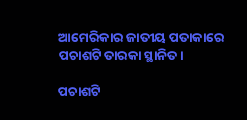ଆମେରିକାର ଜାତୀୟ ପତାକାରେ ପଚାଶଟି ତାରକା ସ୍ଥାନିତ।

ପଚାଶଟି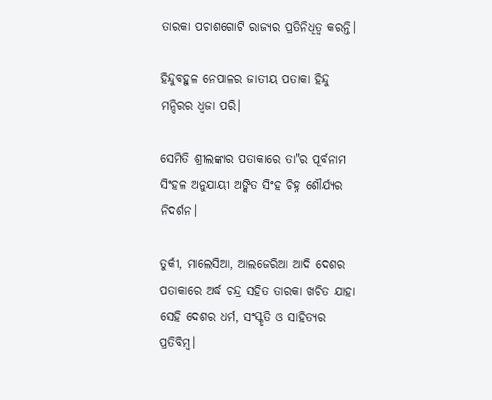ତାରକା ପଚାଶଗୋଟି ରାଜ୍ୟର ପ୍ରତିନିଧିତ୍ବ କରନ୍ତି।

ହିନ୍ଦୁବହୁଳ ନେପାଳର ଜାତୀୟ ପତାକା ହିନ୍ଦୁ ମନ୍ଦିରର ଧ୍ବଜା ପରି।

ସେମିତି ଶ୍ରୀଲଙ୍କାର ପତାକାରେ ତା"ର ପୂର୍ବନାମ ସିଂହଳ ଅନୁଯାୟୀ ଅଙ୍କିତ ସିଂହ ଚିହ୍ନ ଶୌର୍ଯ୍ୟର ନିଦର୍ଶନ।

ତୁର୍କୀ, ମାଲେସିଆ, ଆଲଜେରିଆ ଆଦି ଦେଶର ପତାକାରେ ଅର୍ଦ୍ଧ ଚନ୍ଦ୍ର ସହିତ ତାରକା ଖଚିତ ଯାହା ସେହି ଦେଶର ଧର୍ମ, ସଂସ୍କୃତି ଓ ସାହିତ୍ୟର ପ୍ରତିବିମ୍ବ।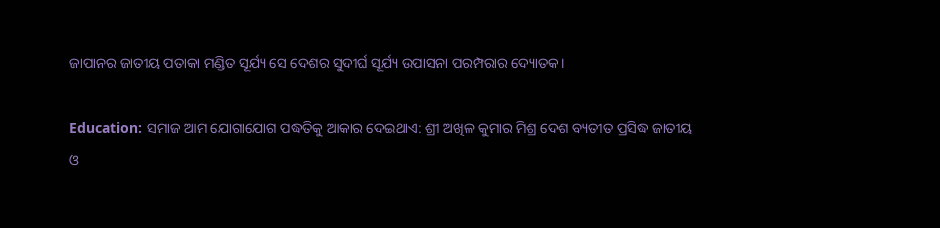ଜାପାନର ଜାତୀୟ ପତାକା ମଣ୍ଡିତ ସୂର୍ଯ୍ୟ ସେ ଦେଶର ସୁଦୀର୍ଘ ସୂର୍ଯ୍ୟ ଉପାସନା ପରମ୍ପରାର ଦ୍ୟୋତକ।

Education: ସମାଜ ଆମ ଯୋଗାଯୋଗ ପଦ୍ଧତିକୁ ଆକାର ଦେଇଥାଏ: ଶ୍ରୀ ଅଖିଳ କୁମାର ମିଶ୍ର ଦେଶ ବ୍ୟତୀତ ପ୍ରସିଦ୍ଧ ଜାତୀୟ ଓ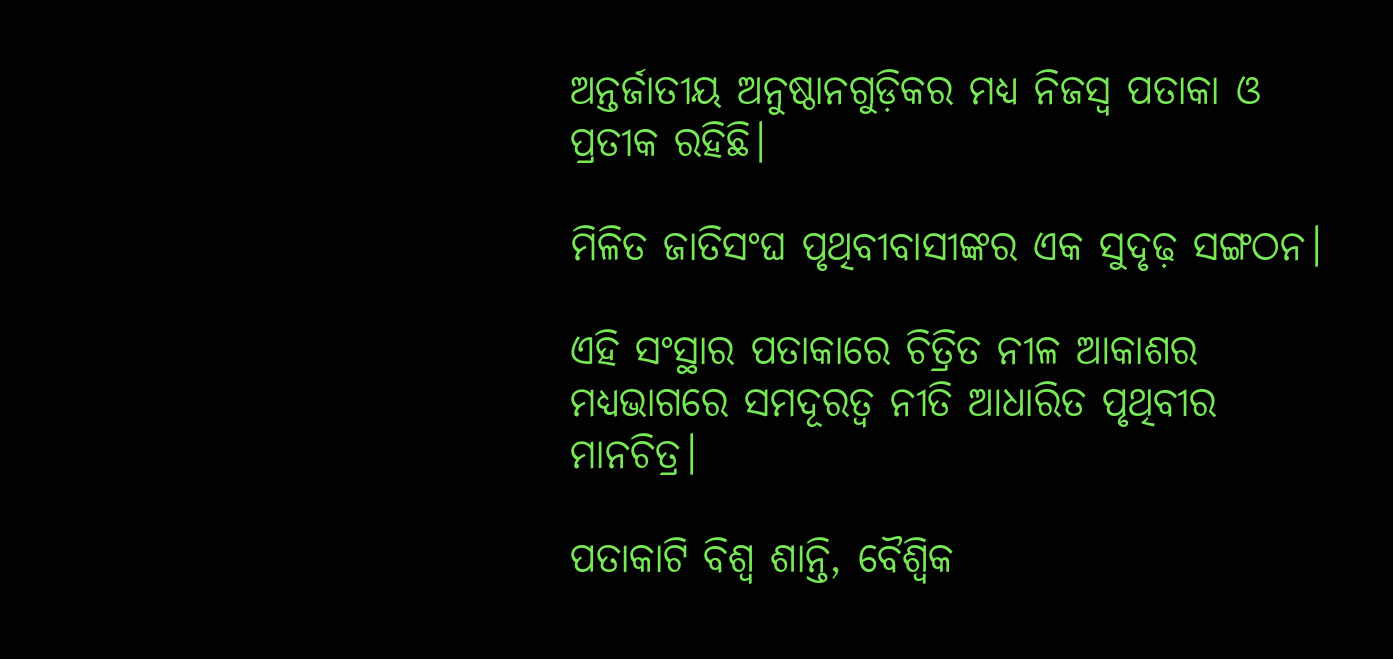ଅନ୍ତର୍ଜାତୀୟ ଅନୁଷ୍ଠାନଗୁଡ଼ିକର ମଧ୍ୟ ନିଜସ୍ବ ପତାକା ଓ ପ୍ରତୀକ ରହିଛି।

ମିଳିତ ଜାତିସଂଘ ପୃଥିବୀବାସୀଙ୍କର ଏକ ସୁଦୃଢ଼ ସଙ୍ଗଠନ।

ଏହି ସଂସ୍ଥାର ପତାକାରେ ଚିତ୍ରିତ ନୀଳ ଆକାଶର ମଧ୍ୟଭାଗରେ ସମଦୂରତ୍ବ ନୀତି ଆଧାରିତ ପୃଥିବୀର ମାନଚିତ୍ର।

ପତାକାଟି ବିଶ୍ବ ଶାନ୍ତି, ବୈଶ୍ୱିକ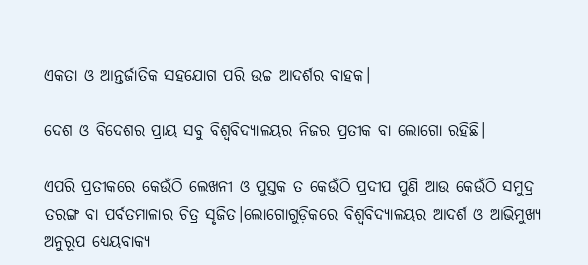ଏକତା ଓ ଆନ୍ତର୍ଜାତିକ ସହଯୋଗ ପରି ଉଚ୍ଚ ଆଦର୍ଶର ବାହକ।

ଦେଶ ଓ ବିଦେଶର ପ୍ରାୟ ସବୁ ବିଶ୍ବବିଦ୍ୟାଳୟର ନିଜର ପ୍ରତୀକ ବା ଲୋଗୋ ରହିଛି।

ଏପରି ପ୍ରତୀକରେ କେଉଁଠି ଲେଖନୀ ଓ ପୁସ୍ତକ ତ କେଉଁଠି ପ୍ରଦୀପ ପୁଣି ଆଉ କେଉଁଠି ସମୁଦ୍ର ତରଙ୍ଗ ବା ପର୍ବତମାଳାର ଚିତ୍ର ସୃଜିତ।ଲୋଗୋଗୁଡ଼ିକରେ ବିଶ୍ବବିଦ୍ୟାଳୟର ଆଦର୍ଶ ଓ ଆଭିମୁଖ୍ୟ ଅନୁରୂପ ଧ୍ୟେୟବାକ୍ୟ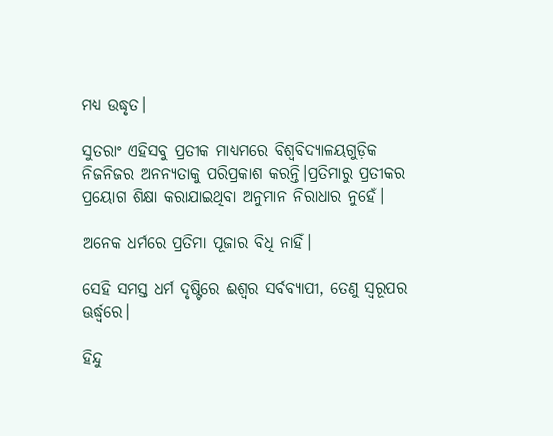ମଧ୍ୟ ଉଦ୍ଧୃତ।

ସୁତରାଂ ଏହିସବୁ ପ୍ରତୀକ ମାଧ୍ୟମରେ ବିଶ୍ବବିଦ୍ୟାଳୟଗୁଡ଼ିକ ନିଜନିଜର ଅନନ୍ୟତାକୁ ପରିପ୍ରକାଶ କରନ୍ତି।ପ୍ରତିମାରୁ ପ୍ରତୀକର ପ୍ରୟୋଗ ଶିକ୍ଷା କରାଯାଇଥିବା ଅନୁମାନ ନିରାଧାର ନୁହେଁ।

ଅନେକ ଧର୍ମରେ ପ୍ରତିମା ପୂଜାର ବିଧି ନାହିଁ।

ସେହି ସମସ୍ତ ଧର୍ମ ଦୃଷ୍ଟିରେ ଈଶ୍ବର ସର୍ବବ୍ୟାପୀ, ତେଣୁ ସ୍ବରୂପର ଊର୍ଦ୍ଧ୍ବରେ।

ହିନ୍ଦୁ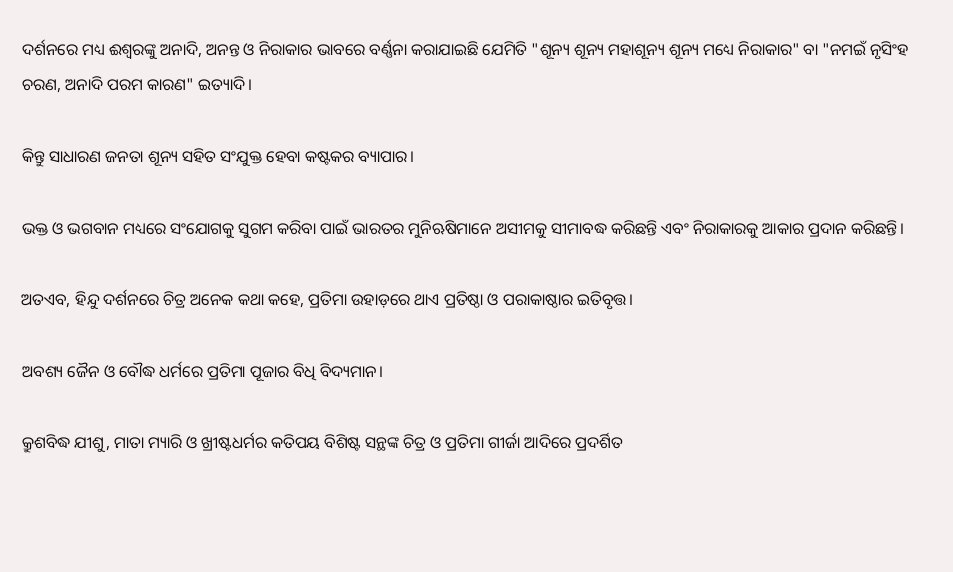ଦର୍ଶନରେ ମଧ୍ୟ ଈଶ୍ବରଙ୍କୁ ଅନାଦି, ଅନନ୍ତ ଓ ନିରାକାର ଭାବରେ ବର୍ଣ୍ଣନା କରାଯାଇଛି ଯେମିତି "ଶୂନ୍ୟ ଶୂନ୍ୟ ମହାଶୂନ୍ୟ ଶୂନ୍ୟ ମଧ୍ୟେ ନିରାକାର" ବା "ନମଇଁ ନୃସିଂହ ଚରଣ, ଅନାଦି ପରମ କାରଣ" ଇତ୍ୟାଦି।

କିନ୍ତୁ ସାଧାରଣ ଜନତା ଶୂନ୍ୟ ସହିତ ସଂଯୁକ୍ତ ହେବା କଷ୍ଟକର ବ୍ୟାପାର।

ଭକ୍ତ ଓ ଭଗବାନ ମଧ୍ୟରେ ସଂଯୋଗକୁ ସୁଗମ କରିବା ପାଇଁ ଭାରତର ମୁନିଋଷିମାନେ ଅସୀମକୁ ସୀମାବଦ୍ଧ କରିଛନ୍ତି ଏବଂ ନିରାକାରକୁ ଆକାର ପ୍ରଦାନ କରିଛନ୍ତି।

ଅତଏବ, ହିନ୍ଦୁ ଦର୍ଶନରେ ଚିତ୍ର ଅନେକ କଥା କହେ, ପ୍ରତିମା ଉହାଡ଼ରେ ଥାଏ ପ୍ରତିଷ୍ଠା ଓ ପରାକାଷ୍ଠାର ଇତିବୃତ୍ତ।

ଅବଶ୍ୟ ଜୈନ ଓ ବୌଦ୍ଧ ଧର୍ମରେ ପ୍ରତିମା ପୂଜାର ବିଧି ବିଦ୍ୟମାନ।

କ୍ରୁଶବିଦ୍ଧ ଯୀଶୁ, ମାତା ମ୍ୟାରି ଓ ଖ୍ରୀଷ୍ଟଧର୍ମର କତିପୟ ବିଶିଷ୍ଟ ସନ୍ଥଙ୍କ ଚିତ୍ର ଓ ପ୍ରତିମା ଗୀର୍ଜା ଆଦିରେ ପ୍ରଦର୍ଶିତ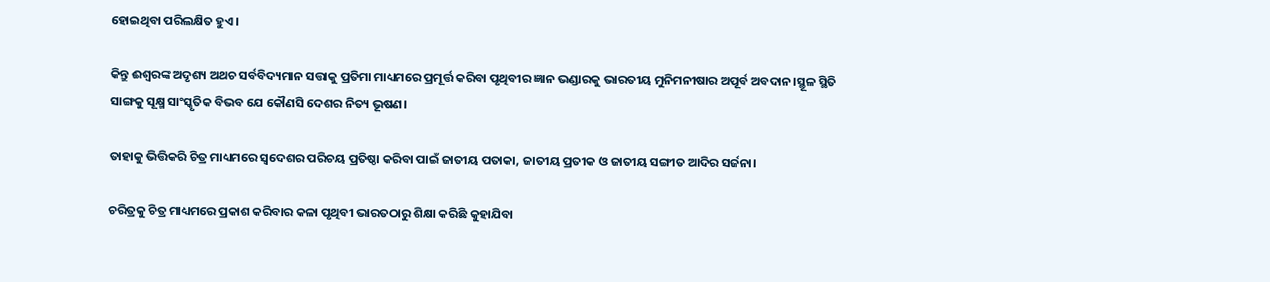ହୋଇଥିବା ପରିଲକ୍ଷିତ ହୁଏ।

କିନ୍ତୁ ଈଶ୍ବରଙ୍କ ଅଦୃଶ୍ୟ ଅଥଚ ସର୍ବବିଦ୍ୟମାନ ସତ୍ତାକୁ ପ୍ରତିମା ମାଧ୍ୟମରେ ପ୍ରମୂର୍ତ୍ତ କରିବା ପୃଥିବୀର ଜ୍ଞାନ ଭଣ୍ଡାରକୁ ଭାରତୀୟ ମୁନିମନୀଷାର ଅପୂର୍ବ ଅବଦାନ।ସ୍ଥୂଳ ସ୍ଥିତି ସାଙ୍ଗକୁ ସୂକ୍ଷ୍ମ ସାଂସ୍କୃତିକ ବିଭବ ଯେ କୌଣସି ଦେଶର ନିତ୍ୟ ଭୂଷଣ।

ତାହାକୁ ଭିତ୍ତିକରି ଚିତ୍ର ମାଧ୍ୟମରେ ସ୍ୱଦେଶର ପରିଚୟ ପ୍ରତିଷ୍ଠା କରିବା ପାଇଁ ଜାତୀୟ ପତାକା, ଜାତୀୟ ପ୍ରତୀକ ଓ ଜାତୀୟ ସଙ୍ଗୀତ ଆଦିର ସର୍ଜନା।

ଚରିତ୍ରକୁ ଚିତ୍ର ମାଧ୍ୟମରେ ପ୍ରକାଶ କରିବାର କଳା ପୃଥିବୀ ଭାରତଠାରୁ ଶିକ୍ଷା କରିଛି କୁହାଯିବା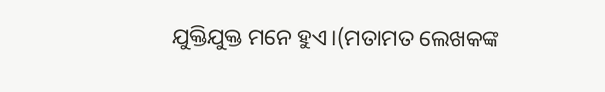ଯୁକ୍ତିଯୁକ୍ତ ମନେ ହୁଏ।(ମତାମତ ଲେଖକଙ୍କ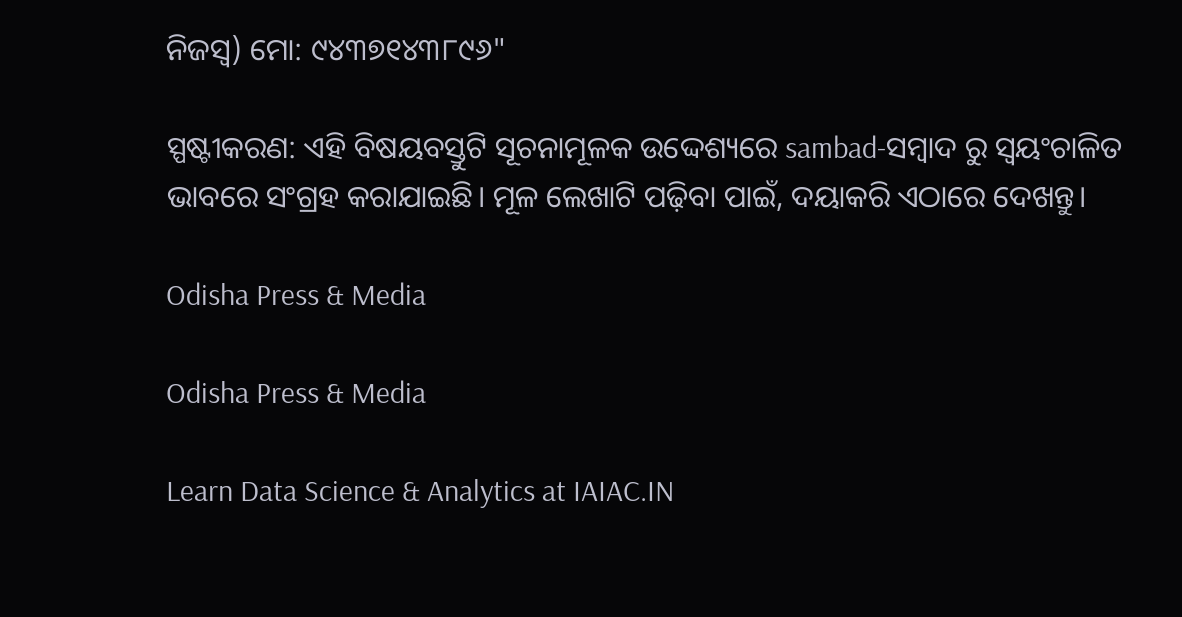ନିଜସ୍ବ) ମୋ: ୯୪୩୭୧୪୩୮୯୬"

ସ୍ପଷ୍ଟୀକରଣ: ଏହି ବିଷୟବସ୍ତୁଟି ସୂଚନାମୂଳକ ଉଦ୍ଦେଶ୍ୟରେ sambad-ସମ୍ବାଦ ରୁ ସ୍ୱୟଂଚାଳିତ ଭାବରେ ସଂଗ୍ରହ କରାଯାଇଛି। ମୂଳ ଲେଖାଟି ପଢ଼ିବା ପାଇଁ, ଦୟାକରି ଏଠାରେ ଦେଖନ୍ତୁ।

Odisha Press & Media

Odisha Press & Media

Learn Data Science & Analytics at IAIAC.IN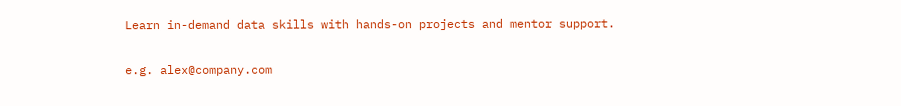Learn in-demand data skills with hands-on projects and mentor support.

e.g. alex@company.com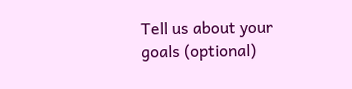Tell us about your goals (optional)